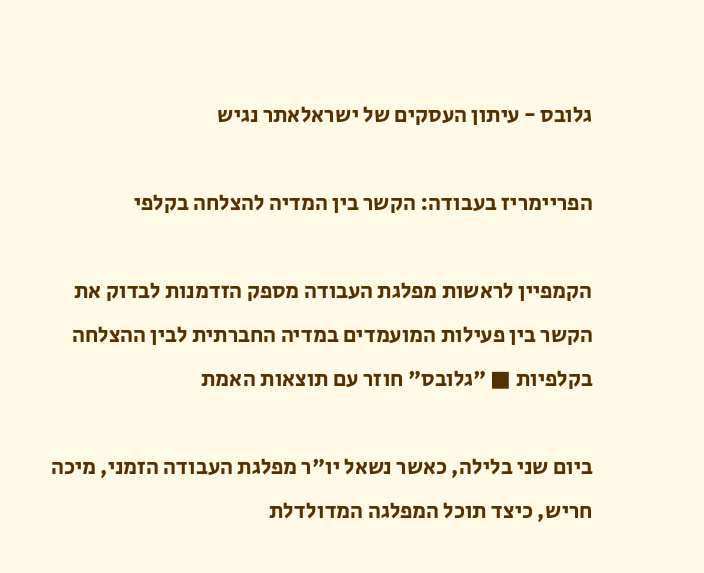גלובס - עיתון העסקים של ישראלאתר נגיש

הפריימריז בעבודה: הקשר בין המדיה להצלחה בקלפי

הקמפיין לראשות מפלגת העבודה מספק הזדמנות לבדוק את הקשר בין פעילות המועמדים במדיה החברתית לבין ההצלחה בקלפיות ■ "גלובס" חוזר עם תוצאות האמת

ביום שני בלילה, כאשר נשאל יו"ר מפלגת העבודה הזמני, מיכה חריש, כיצד תוכל המפלגה המדולדלת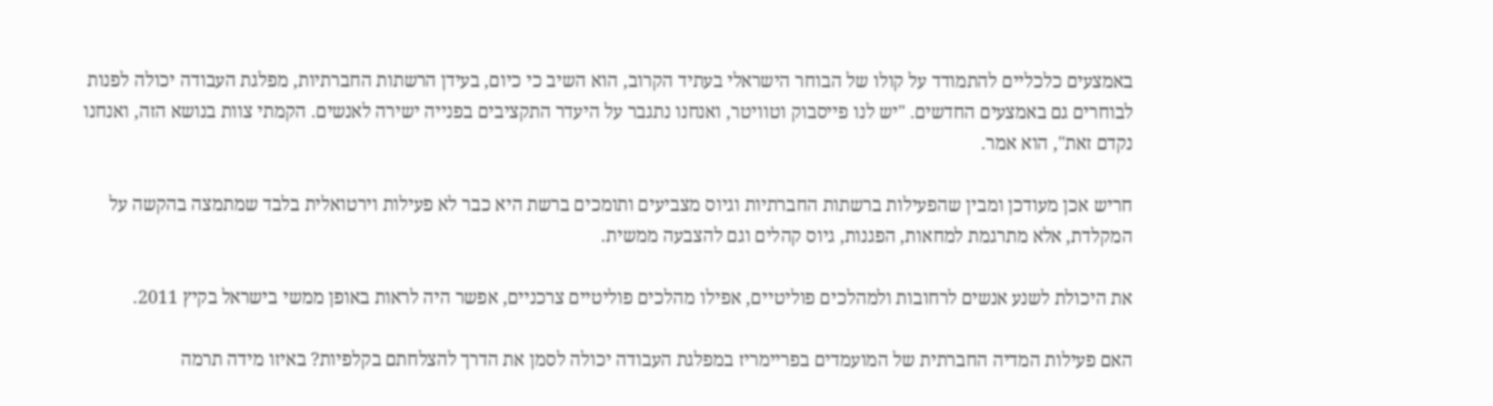באמצעים כלכליים להתמודד על קולו של הבוחר הישראלי בעתיד הקרוב, הוא השיב כי כיום, בעידן הרשתות החברתיות, מפלגת העבודה יכולה לפנות לבוחרים גם באמצעים החדשים. "יש לנו פייסבוק וטוויטר, ואנחנו נתגבר על היעדר התקציבים בפנייה ישירה לאנשים. הקמתי צוות בנושא הזה, ואנחנו נקדם זאת", הוא אמר.

חריש אכן מעודכן ומבין שהפעילות ברשתות החברתיות וגיוס מצביעים ותומכים ברשת היא כבר לא פעילות וירטואלית בלבד שמתמצה בהקשה על המקלדת, אלא מתרגמת למחאות, הפגנות, גיוס קהלים וגם להצבעה ממשית.

את היכולת לשנע אנשים לרחובות ולמהלכים פוליטיים, אפילו מהלכים פוליטיים צרכניים, אפשר היה לראות באופן ממשי בישראל בקיץ 2011.

האם פעילות המדיה החברתית של המועמדים בפריימריז במפלגת העבודה יכולה לסמן את הדרך להצלחתם בקלפיות? באיזו מידה תרמה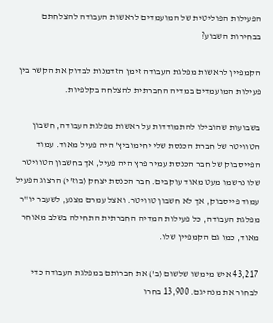הפעילות הפוליטית של המועמדים לראשות העבודה להצלחתם בבחירות השבוע?

הקמפיין לראשות מפלגת העבודה זימן הזדמנות לבדוק את הקשר בין פעילות המועמדים במדיה החברתית להצלחה בקלפיות.

בשבועות שהובילו להתמודדות על ראשות מפלגת העבודה, חשבון הטוויטר של חברת הכנסת שלי יחימוביץ' היה פעיל מאוד. עמוד הפייסבוק של חבר הכנסת עמיר פרץ היה פעיל, אך בחשבון הטוויטר שלו נרשמו מעט מאוד עוקבים. חבר הכנסת יצחק (בוז'י) הרצוג הפעיל עמוד פייסבוק, אך לא חשבון טוויטר. ואצל עמרם מצנע, לשעבר יו"ר מפלגת העבודה, כל פעילות המדיה החברתית התחילה בשלב מאוחר מאוד, כמו גם הקמפיין שלו.

43,217 איש מימשו שלשום (ב') את חברותם במפלגת העבודה כדי לבחור את מנהיגם. 13,900 בחרו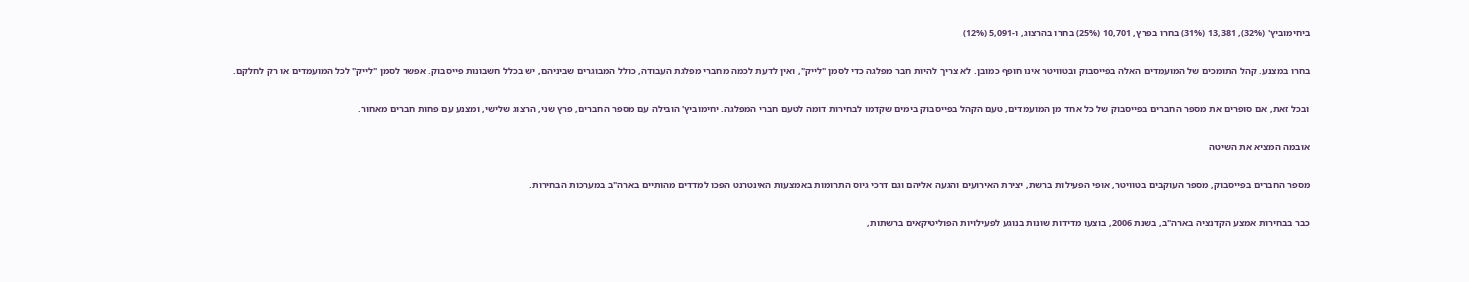ביחימוביץ' (32%), 13,381 (31%) בחרו בפרץ, 10,701 (25%) בחרו בהרצוג, ו-5,091 (12%)

בחרו במצנע. קהל התומכים של המועמדים האלה בפייסבוק ובטוויטר אינו חופף כמובן. לא צריך להיות חבר מפלגה כדי לסמן "לייק", ואין לדעת לכמה מחברי מפלגת העבודה, כולל המבוגרים שביניהם, יש בכלל חשבונות פייסבוק. אפשר לסמן "לייק" לכל המועמדים או רק לחלקם.

ובכל זאת, אם סופרים את מספר החברים בפייסבוק של כל אחד מן המועמדים, טעם הקהל בפייסבוק בימים שקדמו לבחירות דומה לטעם חברי המפלגה. יחימוביץ' הובילה עם מספר החברים, פרץ שני, הרצוג שלישי, ומצנע עם פחות חברים מאחור.

אובמה המציא את השיטה

מספר החברים בפייסבוק, מספר העוקבים בטוויטר, אופי הפעילות ברשת, יצירת האירועים והגעה אליהם וגם דרכי גיוס התרומות באמצעות האינטרנט הפכו למדדים מהותיים בארה"ב במערכות הבחירות.

כבר בבחירות אמצע הקדנציה בארה"ב, בשנת 2006, בוצעו מדידות שונות בנוגע לפעילויות הפוליטיקאים ברשתות,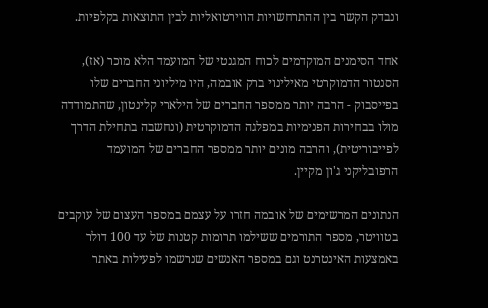ונבדק הקשר בין ההתרחשויות הווירטואליות לבין התוצאות בקלפיות.

אחד הסימנים המוקדמים לכוח המגנטי של המועמד הלא מוכר (אז), הסנטור הדמוקרטי מאילינוי ברק אובמה, היו מיליוני החברים שלו בפייסבוק - הרבה יותר ממספר החברים של הילארי קלינטון, שהתמודדה מולו בבחירות הפנימיות במפלגה הדמוקרטית (ונחשבה בתחילת הדרך לפייבוריטית), והרבה מונים יותר ממספר החברים של המועמד הרפובליקני ג'ון מקיין.

הנתונים המרשימים של אובמה חזרו על עצמם במספר העצום של עוקבים בטוויטר, מספר התורמים ששילמו תרומות קטנות של עד 100 דולר באמצעות האינטרנט וגם במספר האנשים שנרשמו לפעילות באתר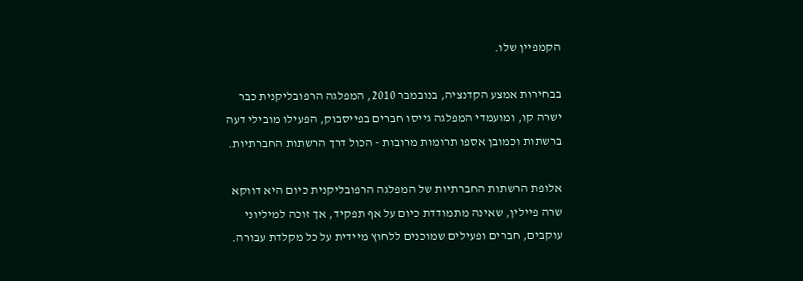הקמפיין שלו.

בבחירות אמצע הקדנציה, בנובמבר 2010, המפלגה הרפובליקנית כבר ישרה קו, ומועמדי המפלגה גייסו חברים בפייסבוק, הפעילו מובילי דעה ברשתות וכמובן אספו תרומות מרובות - הכול דרך הרשתות החברתיות.

אלופת הרשתות החברתיות של המפלגה הרפובליקנית כיום היא דווקא שרה פיילין, שאינה מתמודדת כיום על אף תפקיד, אך זוכה למיליוני עוקבים, חברים ופעילים שמוכנים ללחוץ מיידית על כל מקלדת עבורה.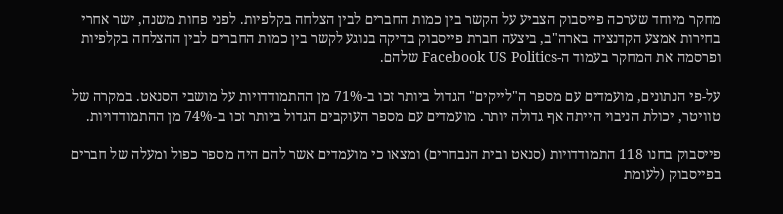מחקר מיוחד שערכה פייסבוק הצביע על הקשר בין כמות החברים לבין הצלחה בקלפיות. לפני פחות משנה, ישר אחרי בחירות אמצע הקדנציה בארה"ב, ביצעה חברת פייסבוק בדיקה בנוגע לקשר בין כמות החברים לבין ההצלחה בקלפיות ופרסמה את המחקר בעמוד ה-Facebook US Politics שלהם.

על-פי הנתונים, מועמדים עם מספר ה"לייקים" הגדול ביותר זכו ב-71% מן ההתמודדויות על מושבי הסנאט. במקרה של טוויטר, יכולת הניבוי הייתה אף גדולה יותר. מועמדים עם מספר העוקבים הגדול ביותר זכו ב-74% מן ההתמודדויות.

פייסבוק בחנו 118 התמודדויות (סנאט ובית הנבחרים) ומצאו כי מועמדים אשר להם היה מספר כפול ומעלה של חברים בפייסבוק (לעומת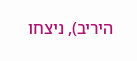היריב), ניצחו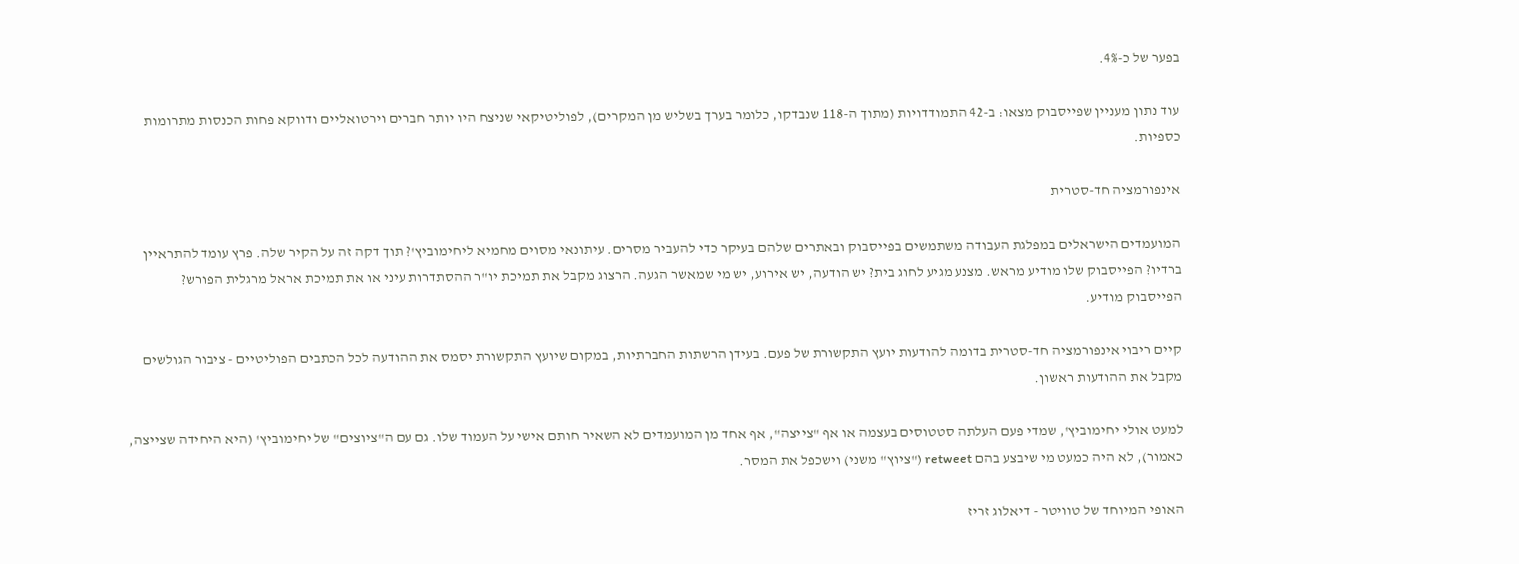בפער של כ-4%.

עוד נתון מעניין שפייסבוק מצאו: ב-42 התמודדויות (מתוך ה-118 שנבדקו, כלומר בערך בשליש מן המקרים), לפוליטיקאי שניצח היו יותר חברים וירטואליים ודווקא פחות הכנסות מתרומות כספיות.

אינפורמציה חד-סטרית

המועמדים הישראלים במפלגת העבודה משתמשים בפייסבוק ובאתרים שלהם בעיקר כדי להעביר מסרים. עיתונאי מסוים מחמיא ליחימוביץ'? תוך דקה זה על הקיר שלה. פרץ עומד להתראיין ברדיו? הפייסבוק שלו מודיע מראש. מצנע מגיע לחוג בית? יש הודעה, יש אירוע, יש מי שמאשר הגעה. הרצוג מקבל את תמיכת יו"ר ההסתדרות עיני או את תמיכת אראל מרגלית הפורש? הפייסבוק מודיע.

קיים ריבוי אינפורמציה חד-סטרית בדומה להודעות יועץ התקשורת של פעם. בעידן הרשתות החברתיות, במקום שיועץ התקשורת יסמס את ההודעה לכל הכתבים הפוליטיים - ציבור הגולשים מקבל את ההודעות ראשון.

למעט אולי יחימוביץ', שמדי פעם העלתה סטטוסים בעצמה או אף "צייצה", אף אחד מן המועמדים לא השאיר חותם אישי על העמוד שלו. גם עם ה"ציוצים" של יחימוביץ' (היא היחידה שצייצה, כאמור), לא היה כמעט מי שיבצע בהם retweet ("ציוץ" משני) וישכפל את המסר.

האופי המיוחד של טוויטר - דיאלוג זריז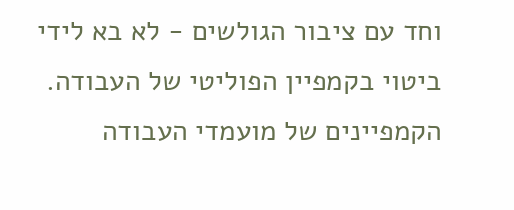וחד עם ציבור הגולשים - לא בא לידי ביטוי בקמפיין הפוליטי של העבודה. הקמפיינים של מועמדי העבודה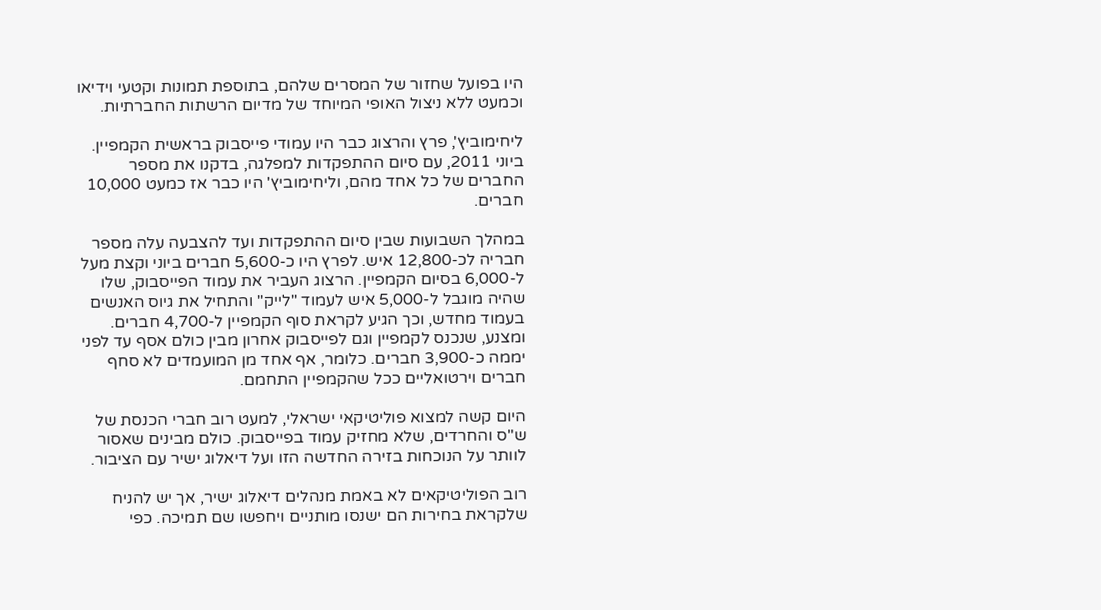היו בפועל שחזור של המסרים שלהם, בתוספת תמונות וקטעי וידיאו וכמעט ללא ניצול האופי המיוחד של מדיום הרשתות החברתיות.

ליחימוביץ', פרץ והרצוג כבר היו עמודי פייסבוק בראשית הקמפיין. ביוני 2011, עם סיום ההתפקדות למפלגה, בדקנו את מספר החברים של כל אחד מהם, וליחימוביץ' היו כבר אז כמעט 10,000 חברים.

במהלך השבועות שבין סיום ההתפקדות ועד להצבעה עלה מספר חבריה לכ-12,800 איש. לפרץ היו כ-5,600 חברים ביוני וקצת מעל ל-6,000 בסיום הקמפיין. הרצוג העביר את עמוד הפייסבוק, שלו שהיה מוגבל ל-5,000 איש לעמוד "לייק" והתחיל את גיוס האנשים בעמוד מחדש, וכך הגיע לקראת סוף הקמפיין ל-4,700 חברים. ומצנע, שנכנס לקמפיין וגם לפייסבוק אחרון מבין כולם אסף עד לפני יממה כ-3,900 חברים. כלומר, אף אחד מן המועמדים לא סחף חברים וירטואליים ככל שהקמפיין התחמם.

היום קשה למצוא פוליטיקאי ישראלי, למעט רוב חברי הכנסת של ש"ס והחרדים, שלא מחזיק עמוד בפייסבוק. כולם מבינים שאסור לוותר על הנוכחות בזירה החדשה הזו ועל דיאלוג ישיר עם הציבור.

רוב הפוליטיקאים לא באמת מנהלים דיאלוג ישיר, אך יש להניח שלקראת בחירות הם ישנסו מותניים ויחפשו שם תמיכה. כפי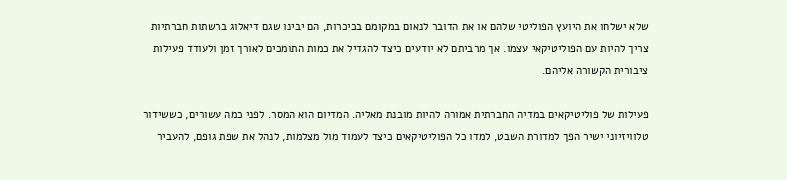שלא ישלחו את היועץ הפוליטי שלהם או את הדובר לנאום במקומם בכיכרות, הם יבינו שגם דיאלוג ברשתות חברתיות צריך להיות עם הפוליטיקאי עצמו. אך מרביתם לא יודעים כיצד להגדיל את כמות התומכים לאורך זמן ולעודד פעילות ציבורית הקשורה אליהם.

פעילות של פוליטיקאים במדיה החברתית אמורה להיות מובנת מאליה. המדיום הוא המסר. לפני כמה עשורים, כששידור טלוויזיוני ישיר הפך למדורת השבט, למדו כל הפוליטיקאים כיצד לעמוד מול מצלמות, לנהל את שפת גופם, להעביר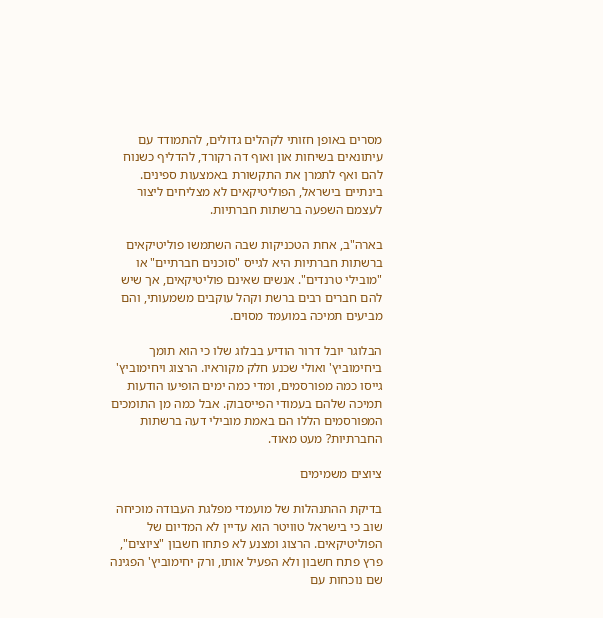מסרים באופן חזותי לקהלים גדולים, להתמודד עם עיתונאים בשיחות און ואוף דה רקורד, להדליף כשנוח להם ואף לתמרן את התקשורת באמצעות ספינים. בינתיים בישראל, הפוליטיקאים לא מצליחים ליצור לעצמם השפעה ברשתות חברתיות.

בארה"ב, אחת הטכניקות שבה השתמשו פוליטיקאים ברשתות חברתיות היא לגייס "סוכנים חברתיים" או "מובילי טרנדים". אנשים שאינם פוליטיקאים, אך שיש להם חברים רבים ברשת וקהל עוקבים משמעותי, והם מביעים תמיכה במועמד מסוים.

הבלוגר יובל דרור הודיע בבלוג שלו כי הוא תומך ביחימוביץ' ואולי שכנע חלק מקוראיו. הרצוג ויחימוביץ' גייסו כמה מפורסמים, ומדי כמה ימים הופיעו הודעות תמיכה שלהם בעמודי הפייסבוק. אבל כמה מן התומכים המפורסמים הללו הם באמת מובילי דעה ברשתות החברתיות? מעט מאוד.

ציוצים משמימים

בדיקת ההתנהלות של מועמדי מפלגת העבודה מוכיחה שוב כי בישראל טוויטר הוא עדיין לא המדיום של הפוליטיקאים. הרצוג ומצנע לא פתחו חשבון "ציוצים", פרץ פתח חשבון ולא הפעיל אותו, ורק יחימוביץ' הפגינה שם נוכחות עם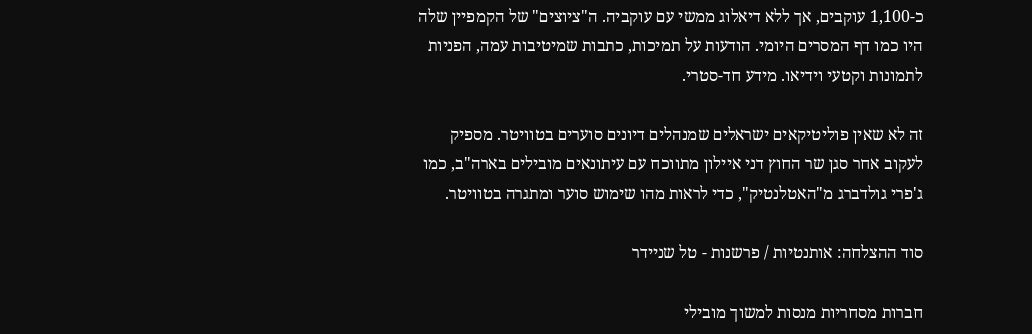כ-1,100 עוקבים, אך ללא דיאלוג ממשי עם עוקביה. ה"ציוצים" של הקמפיין שלה היו כמו דף המסרים היומי. הודעות על תמיכות, כתבות שמיטיבות עמה, הפניות לתמונות וקטעי וידיאו. מידע חד-סטרי.

זה לא שאין פוליטיקאים ישראלים שמנהלים דיונים סוערים בטוויטר. מספיק לעקוב אחר סגן שר החוץ דני איילון מתווכח עם עיתונאים מובילים בארה"ב, כמו ג'פרי גולדברג מ"האטלנטיק", כדי לראות מהו שימוש סוער ומתגרה בטוויטר.

סוד ההצלחה: אותנטיות / פרשנות - טל שניידר

חברות מסחריות מנסות למשוך מובילי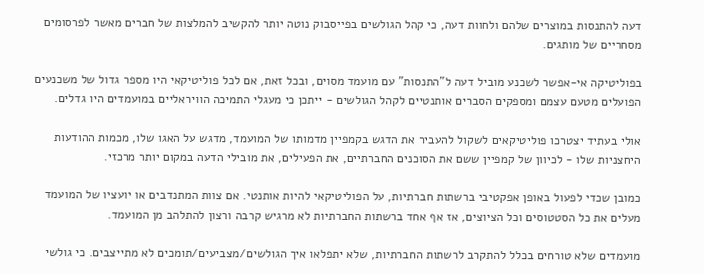דעה להתנסות במוצרים שלהם ולחוות דעה, כי קהל הגולשים בפייסבוק נוטה יותר להקשיב להמלצות של חברים מאשר לפרסומים מסחריים של מותגים.

בפוליטיקה אי-אפשר לשכנע מוביל דעה ל"התנסות" עם מועמד מסוים, ובכל זאת, אם לכל פוליטיקאי היו מספר גדול של משכנעים הפועלים מטעם עצמם ומספקים הסברים אותנטיים לקהל הגולשים - ייתכן כי מעגלי התמיכה הוויראליים במועמדים היו גדלים.

אולי בעתיד יצטרכו פוליטיקאים לשקול להעביר את הדגש בקמפיין מדמותו של המועמד, מדגש על האגו שלו, מכמות ההודעות היחצניות שלו - לכיוון של קמפיין ששם את הסוכנים החברתיים, את הפעילים, את מובילי הדעה במקום יותר מרכזי.

כמובן שכדי לפעול באופן אפקטיבי ברשתות חברתיות, על הפוליטיקאי להיות אותנטי. אם צוות המתנדבים או יועציו של המועמד מעלים את כל הסטטוסים וכל הציוצים, אז אף אחד ברשתות החברתיות לא מרגיש קרבה ורצון להתלהב מן המועמד.

מועמדים שלא טורחים בכלל להתקרב לרשתות החברתיות, שלא יתפלאו איך הגולשים/מצביעים/תומכים לא מתייצבים. כי גולשי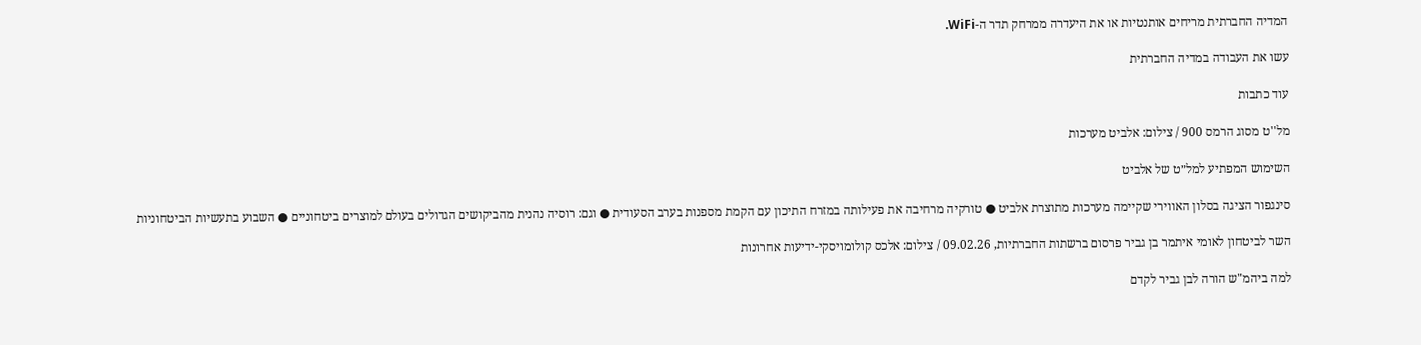המדיה החברתית מריחים אותנטיות או את היעדרה ממרחק תדר ה-WiFi.

עשו את העבודה במדיה החברתית

עוד כתבות

מל''ט מסוג הרמס 900 / צילום: אלביט מערכות

השימוש המפתיע למל״ט של אלביט

סינגפור הציגה בסלון האווירי שקיימה מערכות מתוצרת אלביט ● טורקיה מרחיבה את פעילותה במזרח התיכון עם הקמת מספנות בערב הסעודית ● וגם: רוסיה נהנית מהביקושים הגדולים בעולם למוצרים ביטחוניים ● השבוע בתעשיות הביטחוניות

השר לביטחון לאומי איתמר בן גביר פרסום ברשתות החברתיות, 09.02.26 / צילום: אלכס קולומויסקי-ידיעות אחרונות

למה ביהמ"ש הורה לבן גביר לקדם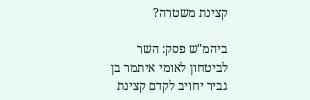קצינת משטרה?

ביהמ"ש פסק: השר לביטחון לאומי איתמר בן גביר יחויב לקדם קצינת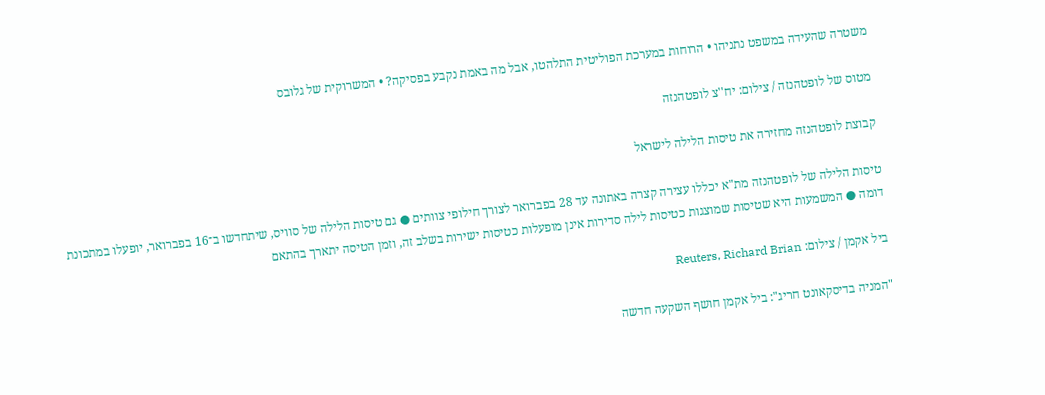משטרה שהעידה במשפט נתניהו • הרוחות במערכת הפוליטית התלהטו, אבל מה באמת נקבע בפסיקה? • המשרוקית של גלובס

מטוס של לופטהנזה / צילום: יח''צ לופטהנזה

קבוצת לופטהנזה מחזירה את טיסות הלילה לישראל

טיסות הלילה של לופטהנזה מת"א יכללו עצירה קצרה באתונה עד 28 בפברואר לצורך חילופי צוותים ● גם טיסות הלילה של סוויס, שיתחדשו ב־16 בפברואר, יופעלו במתכונת דומה ● המשמעות היא שטיסות שמוצגות כטיסות לילה סדירות אינן מופעלות כטיסות ישירות בשלב זה, וזמן הטיסה יתארך בהתאם

ביל אקמן / צילום: Reuters, Richard Brian

"המניה בדיסקאונט חריג": ביל אקמן חושף השקעה חדשה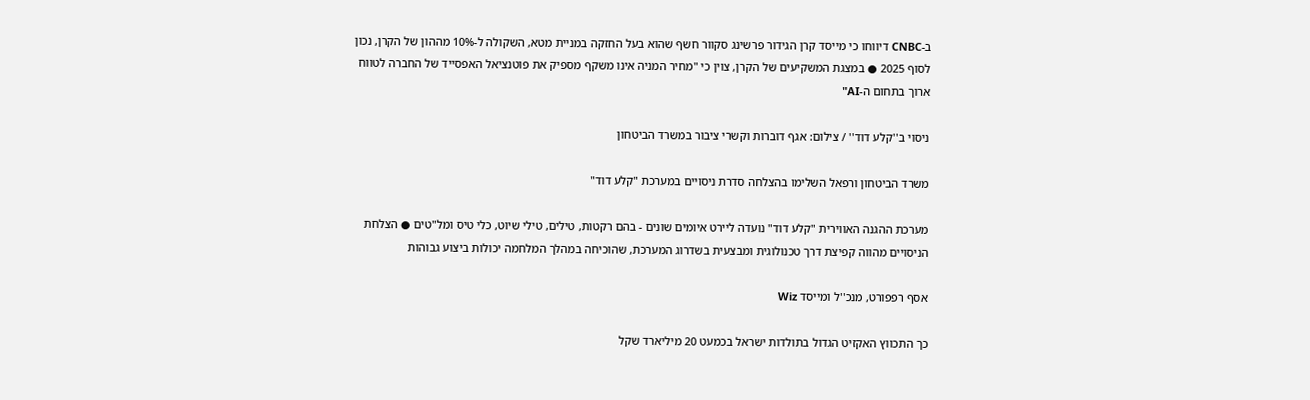ב-CNBC דיווחו כי מייסד קרן הגידור פרשינג סקוור חשף שהוא בעל החזקה במניית מטא, השקולה ל-10% מההון של הקרן, נכון לסוף 2025 ● במצגת המשקיעים של הקרן, צוין כי "מחיר המניה אינו משקף מספיק את פוטנציאל האפסייד של החברה לטווח ארוך בתחום ה-AI"

ניסוי ב''קלע דוד'' / צילום: אגף דוברות וקשרי ציבור במשרד הביטחון

משרד הביטחון ורפאל השלימו בהצלחה סדרת ניסויים במערכת "קלע דוד"

מערכת ההגנה האווירית "קלע דוד" נועדה ליירט איומים שונים - בהם רקטות, טילים, טילי שיוט, כלי טיס ומל"טים ● הצלחת הניסויים מהווה קפיצת דרך טכנולוגית ומבצעית בשדרוג המערכת, שהוכיחה במהלך המלחמה יכולות ביצוע גבוהות

אסף רפפורט, מנכ''ל ומייסד Wiz

כך התכווץ האקזיט הגדול בתולדות ישראל בכמעט 20 מיליארד שקל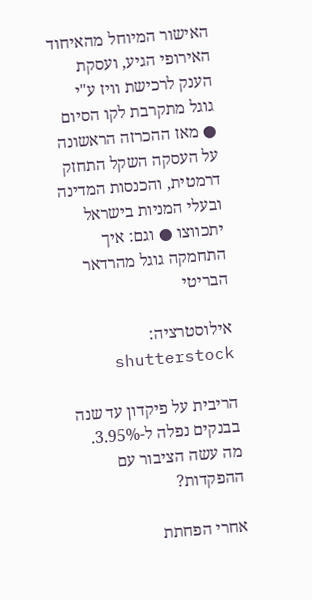האישור המיוחל מהאיחוד האירופי הגיע, ועסקת הענק לרכישת וויז ע"י גוגל מתקרבת לקו הסיום ● מאז ההכרזה הראשונה על העסקה השקל התחזק דרמטית, והכנסות המדינה ובעלי המניות בישראל יתכווצו ● וגם: איך התחמקה גוגל מהרדאר הבריטי

אילוסטרציה: shutterstock

הריבית על פיקדון עד שנה בבנקים נפלה ל-3.95%. מה עשה הציבור עם ההפקדות?

אחרי הפחתת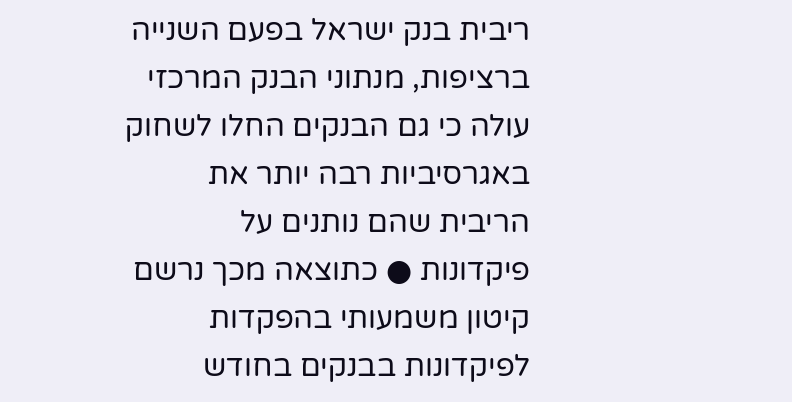ריבית בנק ישראל בפעם השנייה ברציפות, מנתוני הבנק המרכזי עולה כי גם הבנקים החלו לשחוק באגרסיביות רבה יותר את הריבית שהם נותנים על פיקדונות ● כתוצאה מכך נרשם קיטון משמעותי בהפקדות לפיקדונות בבנקים בחודש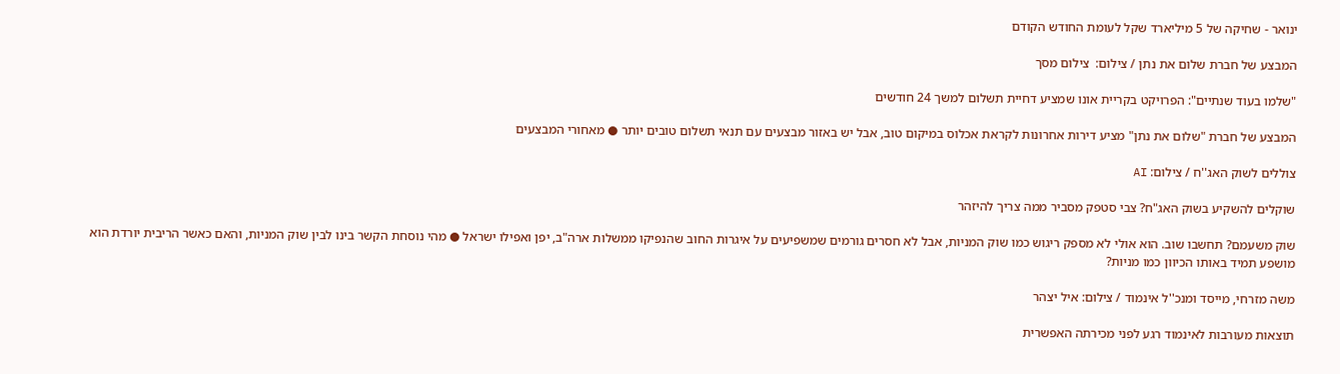ינואר - שחיקה של 5 מיליארד שקל לעומת החודש הקודם

המבצע של חברת שלום את נתן / צילום:  צילום מסך

"שלמו בעוד שנתיים": הפרויקט בקריית אונו שמציע דחיית תשלום למשך 24 חודשים

המבצע של חברת "שלום את נתן" מציע דירות אחרונות לקראת אכלוס במיקום טוב, אבל יש באזור מבצעים עם תנאי תשלום טובים יותר ● מאחורי המבצעים

צוללים לשוק האג''ח / צילום: AI

שוקלים להשקיע בשוק האג"ח? צבי סטפק מסביר ממה צריך להיזהר

שוק משעמם? תחשבו שוב. הוא אולי לא מספק ריגוש כמו שוק המניות, אבל לא חסרים גורמים שמשפיעים על איגרות החוב שהנפיקו ממשלות ארה"ב, יפן ואפילו ישראל ● מהי נוסחת הקשר בינו לבין שוק המניות, והאם כאשר הריבית יורדת הוא מושפע תמיד באותו הכיוון כמו מניות?

משה מזרחי, מייסד ומנכ''ל אינמוד / צילום: איל יצהר

תוצאות מעורבות לאינמוד רגע לפני מכירתה האפשרית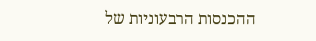ההכנסות הרבעוניות של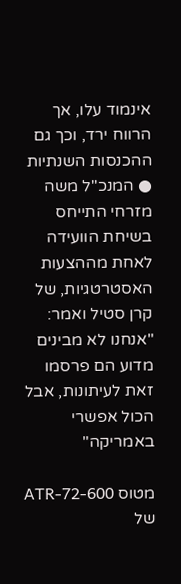אינמוד עלו, אך הרווח ירד, וכך גם ההכנסות השנתיות ● המנכ"ל משה מזרחי התייחס בשיחת הוועידה לאחת מההצעות האסטרטגיות, של קרן סטיל ואמר: "אנחנו לא מבינים מדוע הם פרסמו זאת לעיתונות, אבל הכול אפשרי באמריקה"

מטוס ATR-72-600 של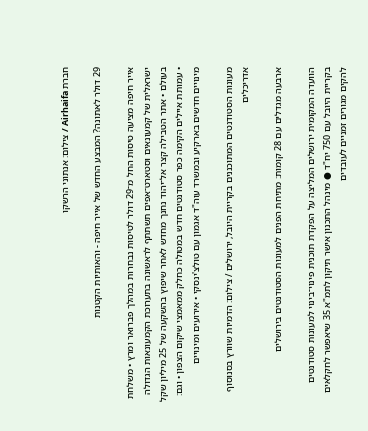חברת Airhaifa / צילום: אנתוני הרשקו

29 דולר לאתונה? המבצע החדש של אייר חיפה - והאותיות הקטנות

אייר חיפה מציעה טיסות החל מ־29 דולר לטיסות נבחרות במהלך פברואר ומרץ • משלחת ישראלית של קמעונאים וסטארט־אפים תשתתף לראשונה בתערוכת הקמעונאות הגדולה בעולם • אתר הטבילה קצר אל־יהוד נחנך מחדש לאחר שיפוץ בהשקעה של 25 מיליון שקל • עמותת איילים הקימה כפר סטודנטים חדש במטולה כחלק ממאמצי שיקום הצפון • וגם: מינויים חדשים בארקיע ובמשרד עוה"ד אגמון עם טולצ'ינסקי • אירועים ומינויים

מעונות הסטודנטים המתוכננים בקריית היובל, ירושלים / צילום: הדמיות שוורץ בסנוסוף אדריכלים

ארבעה מגדלים עם 28 קומות: מתיחת הפנים למעונות הסטודנטים בירושלים

הוועדה המקומית ירושלים המליצה על הפקדת תוכנית פינוי־בינוי למעונות סטודנטים בקריית היובל עם 750 יח"ד ● מינהל התכנון אישר תיקון לתמ"א 35 שיאפשר לחקלאים להקים מגורים זמניים לעובדים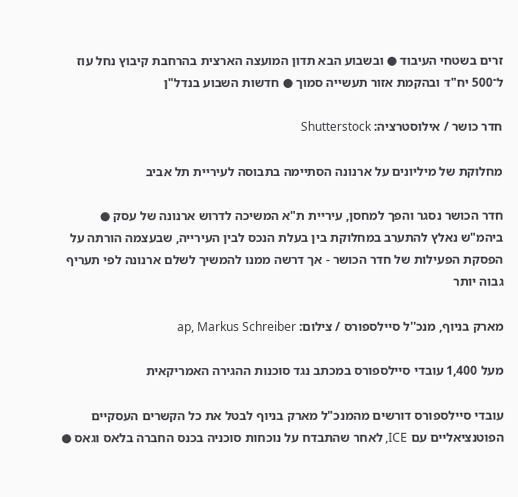זרים בשטחי העיבוד ● ובשבוע הבא תדון המועצה הארצית בהרחבת קיבוץ נחל עוז ל־500 יח"ד ובהקמת אזור תעשייה סמוך ● חדשות השבוע בנדל"ן

חדר כושר / אילוסטרציה: Shutterstock

מחלוקת של מיליונים על ארנונה הסתיימה בתבוסה לעיריית תל אביב

חדר הכושר נסגר והפך למחסן, עיריית ת"א המשיכה לדרוש ארנונה של עסק ● ביהמ"ש נאלץ להתערב במחלוקת בין בעלת הנכס לבין העירייה, שבעצמה הורתה על הפסקת הפעילות של חדר הכושר - אך דרשה ממנו להמשיך לשלם ארנונה לפי תעריף גבוה יותר

מארק בניוף, מנכ''ל סיילספורס / צילום: ap, Markus Schreiber

מעל 1,400 עובדי סיילספורס במכתב נגד סוכנות ההגירה האמריקאית

עובדי סיילספורס דורשים מהמנכ"ל מארק בניוף לבטל את כל הקשרים העסקיים הפוטנציאליים עם ICE, לאחר שהתבדח על נוכחות סוכניה בכנס החברה בלאס וגאס ●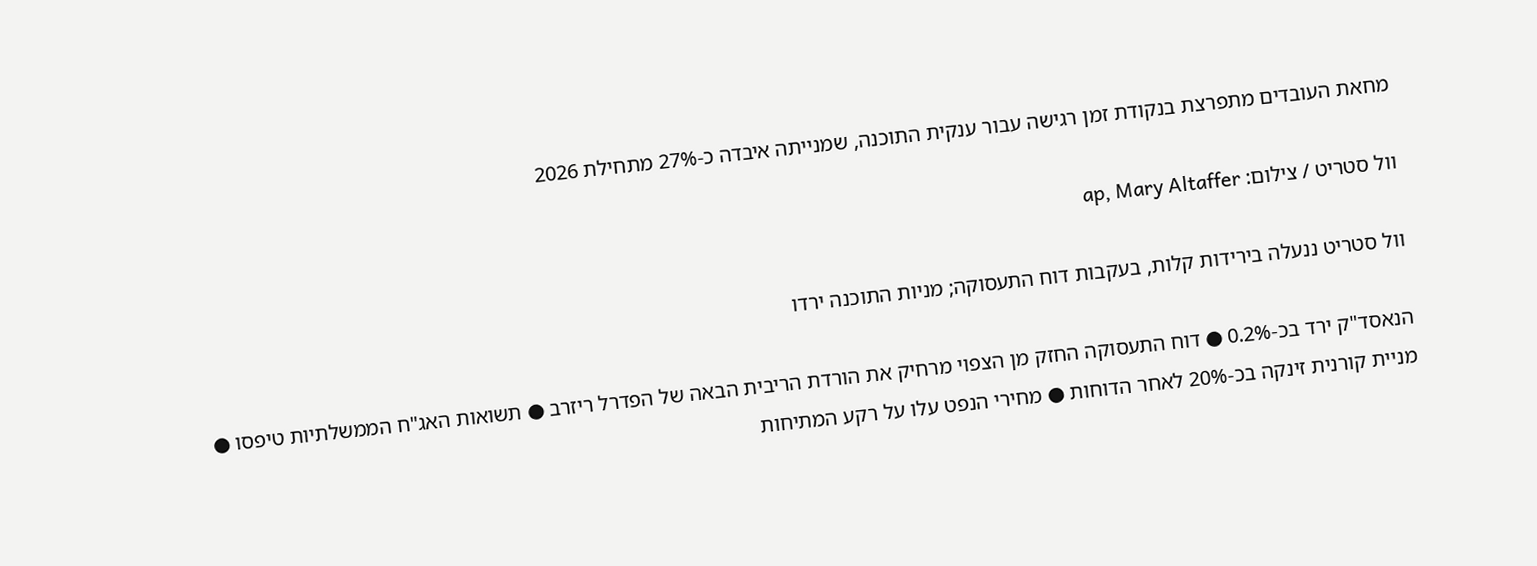מחאת העובדים מתפרצת בנקודת זמן רגישה עבור ענקית התוכנה, שמנייתה איבדה כ-27% מתחילת 2026

וול סטריט / צילום: ap, Mary Altaffer

וול סטריט ננעלה בירידות קלות, בעקבות דוח התעסוקה; מניות התוכנה ירדו

הנאסד"ק ירד בכ-0.2% ● דוח התעסוקה החזק מן הצפוי מרחיק את הורדת הריבית הבאה של הפדרל ריזרב ● תשואות האג"ח הממשלתיות טיפסו ● מניית קורנית זינקה בכ-20% לאחר הדוחות ● מחירי הנפט עלו על רקע המתיחות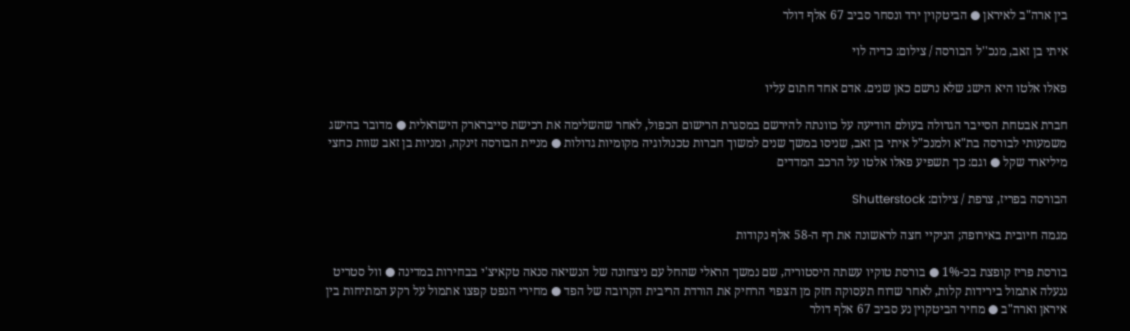בין ארה"ב לאיראן ● הביטקוין ירד ונסחר סביב 67 אלף דולר

איתי בן זאב, מנכ''ל הבורסה / צילום: כדיה לוי

פאלו אלטו היא הישג שלא נרשם כאן שנים. אדם אחד חתום עליו

חברת אבטחת הסייבר הגדולה בעולם הודיעה על כוונתה להירשם במסגרת הרישום הכפול, לאחר שהשלימה את רכישת סייברארק הישראלית ● מדובר בהישג משמעותי לבורסה בת"א ולמנכ"ל איתי בן זאב, שניסו במשך שנים למשוך חברות טכנולוגיה מקומיות גדולות ● מניית הבורסה זינקה, ומניות בן זאב שוות כחצי מיליארד שקל ● וגם: כך תשפיע פאלו אלטו על הרכב המדדים

הבורסה בפריז, צרפת / צילום: Shutterstock

מגמה חיובית באירופה; הניקיי חצה לראשונה את רף ה-58 אלף נקודות

בורסת פריז קופצת בכ-1% ● בורסת טוקיו עשתה היסטוריה, שם נמשך הראלי שהחל עם ניצחונה של הנשיאה סנאה טקאיצ'י בבחירות במדינה ● וול סטריט ננעלה אתמול בירידות קלות, לאחר שדוח תעסוקה חזק מן הצפוי הרחיק את הורדת הריבית הקרובה של הפד ● מחירי הנפט קפצו אתמול על רקע המתיחות בין איראן וארה"ב ● מחיר הביטקוין נע סביב 67 אלף דולר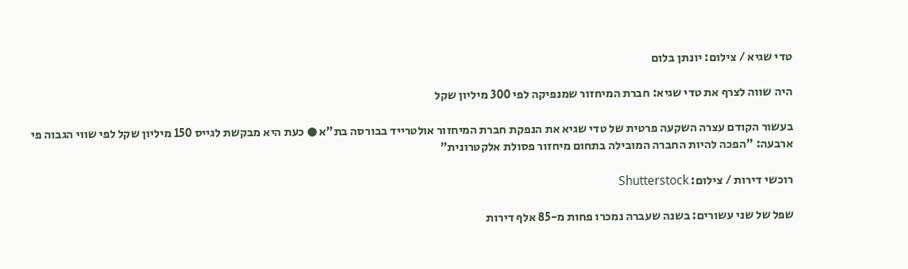טדי שגיא / צילום: יונתן בלום

היה שווה לצרף את טדי שגיא: חברת המיחזור שמנפיקה לפי 300 מיליון שקל

בעשור הקודם עצרה השקעה פרטית של טדי שגיא את הנפקת חברת המיחזור אולטרייד בבורסה בת"א ● כעת היא מבקשת לגייס 150 מיליון שקל לפי שווי הגבוה פי ארבעה: "הפכה להיות החברה המובילה בתחום מיחזור פסולת אלקטרונית"

רוכשי דירות / צילום: Shutterstock

שפל של שני עשורים: בשנה שעברה נמכרו פחות מ-85 אלף דירות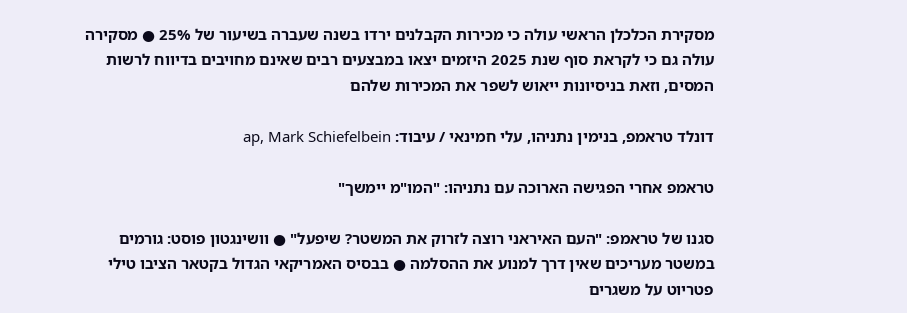מסקירת הכלכלן הראשי עולה כי מכירות הקבלנים ירדו בשנה שעברה בשיעור של 25% ● מסקירה עולה גם כי לקראת סוף שנת 2025 היזמים יצאו במבצעים רבים שאינם מחויבים בדיווח לרשות המסים, וזאת בניסיונות ייאוש לשפר את המכירות שלהם

דונלד טראמפ, בנימין נתניהו, עלי חמינאי / עיבוד: ap, Mark Schiefelbein

טראמפ אחרי הפגישה הארוכה עם נתניהו: "המו"מ יימשך"

סגנו של טראמפ: "העם האיראני רוצה לזרוק את המשטר? שיפעל" ● וושינגטון פוסט: גורמים במשטר מעריכים שאין דרך למנוע את ההסלמה ● בבסיס האמריקאי הגדול בקטאר הציבו טילי פטריוט על משגרים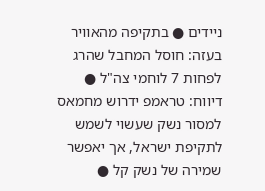ניידים ● בתקיפה מהאוויר בעזה: חוסל המחבל שהרג לפחות 7 לוחמי צה"ל ● דיווח: טראמפ ידרוש מחמאס למסור נשק שעשוי לשמש לתקיפת ישראל, אך יאפשר שמירה של נשק קל ●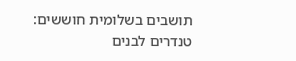תושבים בשלומית חוששים: טנדרים לבנים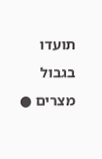תועדו בגבול מצרים ●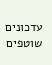עדכונים שוטפים